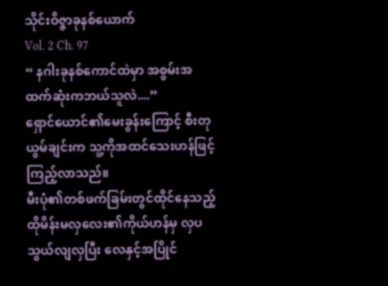သိုင်းဝိဇ္ဇာခုနစ်ယောက်
Vol. 2 Ch. 97
“ နဂါးခုနစ်ကောင်ထဲမှာ အစွမ်းအထက်ဆုံးကဘယ်သူလဲ....”
ရှောင်ယောင်၏မေးခွန်းကြောင့် စီးတုယွမ်ချင်းက သူ့ကိုအထင်သေးဟန်ဖြင့်ကြည့်လာသည်။
မီးပုံ၏တစ်ဖက်ခြမ်းတွင်ထိုင်နေသည့် ထိုမိန်းမလှလေး၏ကိုယ်ဟန်မှ လှပသွယ်လျလှပြီး လေနှင့်အပြိုင်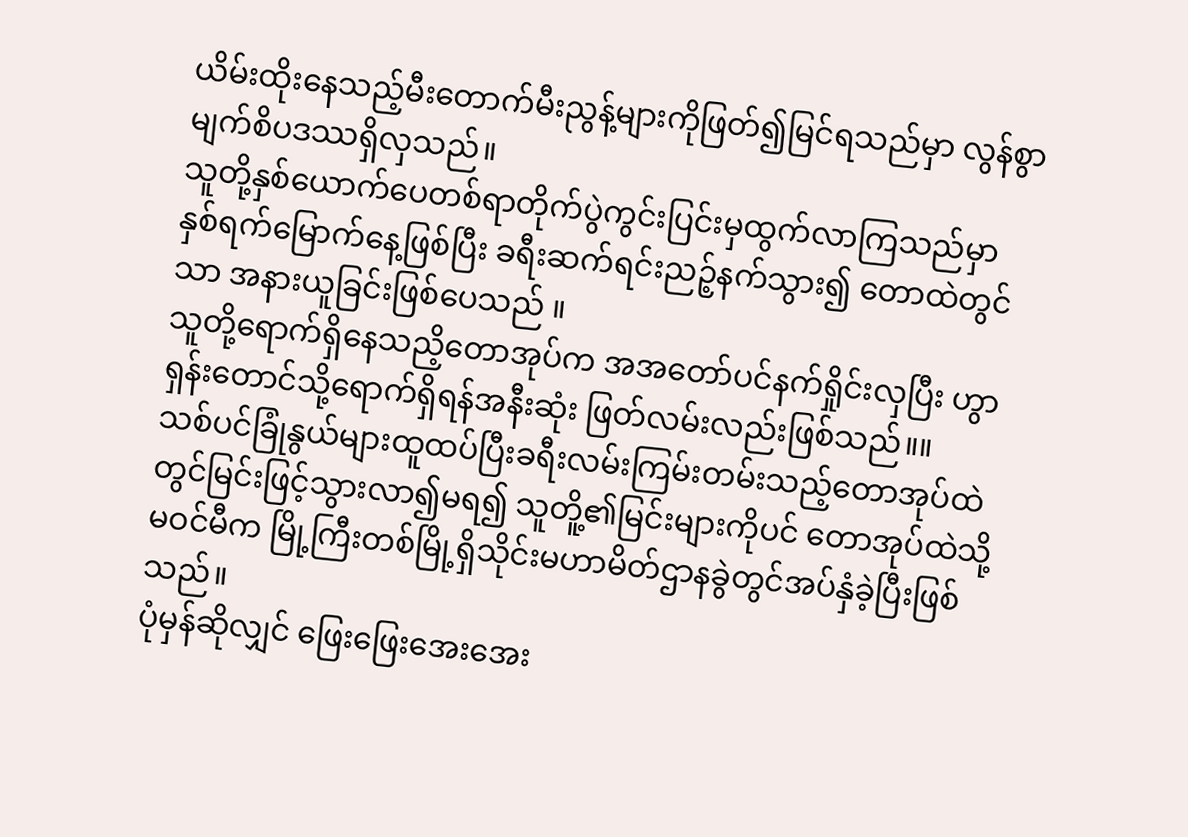ယိမ်းထိုးနေသည့်မီးတောက်မီးညွန့်များကိုဖြတ်၍မြင်ရသည်မှာ လွန်စွာ မျက်စိပဒဿရှိလှသည်။
သူတို့နှစ်ယောက်ပေတစ်ရာတိုက်ပွဲကွင်းပြင်းမှထွက်လာကြသည်မှာ နှစ်ရက်မြောက်နေ့ဖြစ်ပြီး ခရီးဆက်ရင်းညဉ့်နက်သွား၍ တောထဲတွင်သာ အနားယူခြင်းဖြစ်ပေသည် ။
သူတို့ရောက်ရှိနေသညိ့တောအုပ်က အအတော်ပင်နက်ရှိုင်းလှပြီး ဟွာရှန်းတောင်သို့ရောက်ရှိရန်အနီးဆုံး ဖြတ်လမ်းလည်းဖြစ်သည်။။
သစ်ပင်ခြုံနွယ်များထူထပ်ပြီးခရီးလမ်းကြမ်းတမ်းသည့်တောအုပ်ထဲတွင်မြင်းဖြင့်သွားလာ၍မရ၍ သူတိူ့၏မြင်းများကိုပင် တောအုပ်ထဲသို့မဝင်မီက မြို့ကြီးတစ်မြို့ရှိသိုင်းမဟာမိတ်ဌာနခွဲတွင်အပ်နှံခဲ့ပြီးဖြစ်သည်။
ပုံမှန်ဆိုလျှင် ဖြေးဖြေးအေးအေး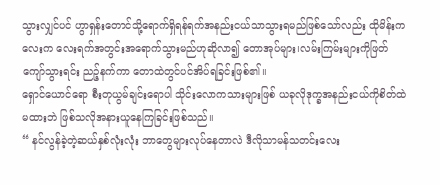သွားလျှင်ပင် ဟွာရှန်းတောင်သို့ရောက်ရှိရန်ရက်အနည်းငယ်သာသွားရမည်ဖြစ်သော်လည်း ထိုမိန်းကလေးက လေးရက်အတွင်းအရောက်သွားမည်ဟုဆိုလာ၍ တောအုပ်များ၊လမ်းကြမ်းများကိုဖြတ်ကျော်သွားရင်း ညဉ့်နက်ကာ တောထဲတွင်ပင်အိပ်ရခြင်းဖြစ်၏။
ရှောင်ယောင်ရော စီးတုယွမ်ချင်းရောပါ သိုင်းလောကသားများဖြစ် ယခုလိုဒုက္ခအနည်းငယ်ကိုစိတ်ထဲမထားဘဲ ဖြစ်သလိုအနားယူနေကြခြင်းဖြစ်သည်။
“ နင်လွန်ခဲ့တဲ့ဆယ်နှစ်လုံးလုံး ဘာတွေများလုပ်နေတာလဲ ဒီလိုသာမန်သတင်းလေး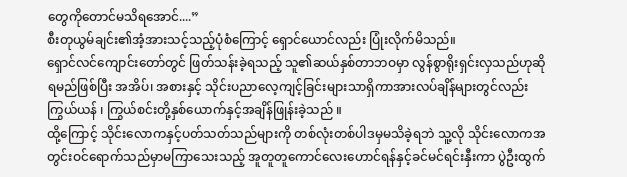တွေကိုတောင်မသိရအောင်....”
စီးတုယွမ်ချင်း၏အံ့အားသင့်သည့်ပုံစံကြောင့် ရှောင်ယောင်လည်း ပြုံးလိုက်မိသည်။
ရှောင်လင်ကျောင်းတော်တွင် ဖြတ်သန်းခဲ့ရသည့် သူ၏ဆယ်နှစ်တာဘဝမှာ လွန်စွာရိုးရှင်းလှသည်ဟုဆိုရမည်ဖြစ်ပြီး အအိပ်၊ အစားနှင့် သိုင်းပညာလေ့ကျင့်ခြင်းများသာရှိကာအားလပ်ချိန်များတွင်လည်း ကြွယ်ယန် ၊ ကြွယ်စင်းတို့နှစ်ယောက်နှင့်အချိန်ဖြုန်းခဲ့သည် ။
ထို့ကြောင့် သိုင်းလောကနှင့်ပတ်သတ်သည်များကို တစ်လုံးတစ်ပါဒမှမသိခဲ့ရဘဲ သူ့လို သိုင်းလောကအတွင်းဝင်ရောက်သည်မှာမကြာသေးသည့် အူတူတူကောင်လေးဟောင်ရန်နှင့်ခင်မင်ရင်းနှီးကာ ပွဲဦးထွက်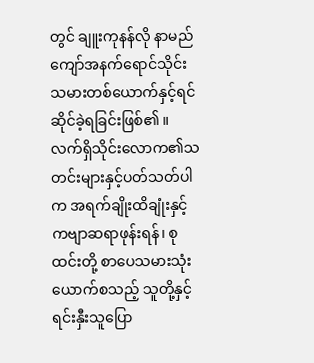တွင် ချူးကုနန်လို နာမည်ကျော်အနက်ရောင်သိုင်းသမားတစ်ယောက်နှင့်ရင်ဆိုင်ခဲ့ရခြင်းဖြစ်၏ ။
လက်ရှိသိုင်းလောက၏သတင်းများနှင့်ပတ်သတ်ပါက အရက်ချိုးထိချုံးနှင့် ကဗျာဆရာဖုန်းရန်၊ စုထင်းတို့ စာပေသမားသုံးယောက်စသည့် သူတို့နှင့်ရင်းနှီးသူပြော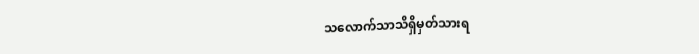သလောက်သာသိရှိမှတ်သားရ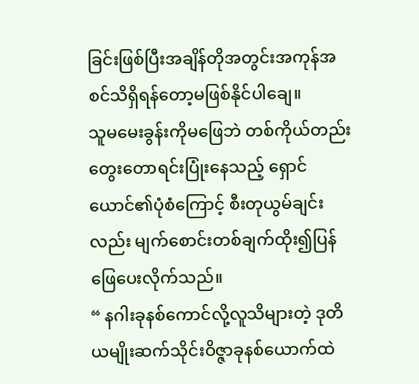ခြင်းဖြစ်ပြီးအချိန်တိုအတွင်းအကုန်အစင်သိရှိရန်တော့မဖြစ်နိုင်ပါချေ။
သူမမေးခွန်းကိုမဖြေဘဲ တစ်ကိုယ်တည်းတွေးတောရင်းပြုံးနေသည့် ရှောင်ယောင်၏ပုံစံကြောင့် စီးတုယွမ်ချင်းလည်း မျက်စောင်းတစ်ချက်ထိုး၍ပြန်ဖြေပေးလိုက်သည်။
“ နဂါးခုနစ်ကောင်လို့လူသိများတဲ့ ဒုတိယမျိုးဆက်သိုင်းဝိဇ္ဇာခုနစ်ယောက်ထဲ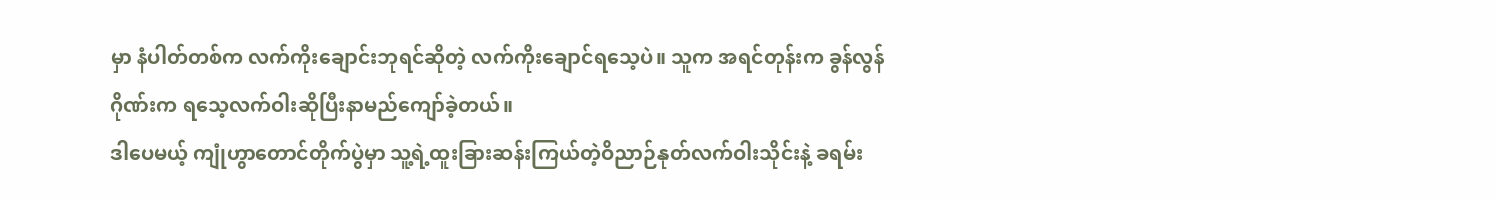မှာ နံပါတ်တစ်က လက်ကိုးချောင်းဘုရင်ဆိုတဲ့ လက်ကိုးချောင်ရသေ့ပဲ။ သူက အရင်တုန်းက ခွန်လွန်ဂိုဏ်းက ရသေ့လက်ဝါးဆိုပြီးနာမည်ကျော်ခဲ့တယ်။
ဒါပေမယ့် ကျုံဟွာတောင်တိုက်ပွဲမှာ သူ့ရဲ့ထူးခြားဆန်းကြယ်တဲ့ဝိညာဉ်နုတ်လက်ဝါးသိုင်းနဲ့ ခရမ်း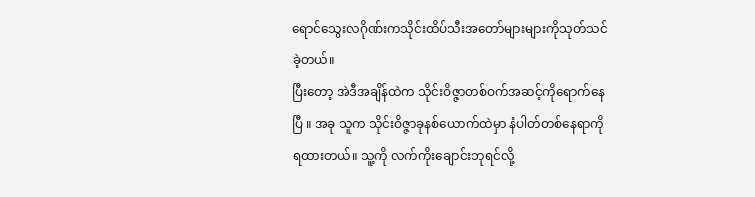ရောင်သွေးလဂိုဏ်းကသိုင်းထိပ်သီးအတော်များများကိုသုတ်သင်ခဲ့တယ်။
ပြီးတော့ အဲဒီအချိန်ထဲက သိုင်းဝိဇ္ဇာတစ်ဝက်အဆင့်ကိုရောက်နေပြီ ။ အခု သူက သိုင်းဝိဇ္ဇာခုနစ်ယောက်ထဲမှာ နံပါတ်တစ်နေရာကို ရထားတယ်။ သူ့ကို လက်ကိုးချောင်းဘုရင်လို့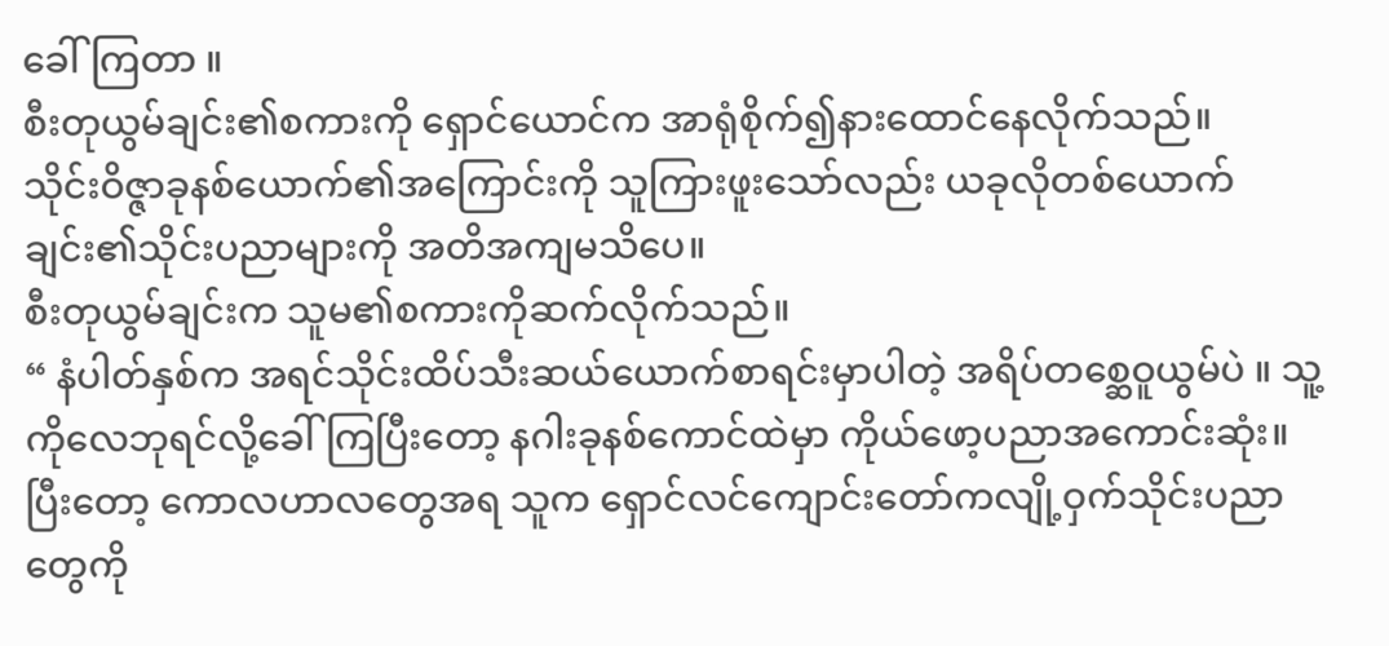ခေါ်ကြတာ ။
စီးတုယွမ်ချင်း၏စကားကို ရှောင်ယောင်က အာရုံစိုက်၍နားထောင်နေလိုက်သည်။
သိုင်းဝိဇ္ဇာခုနစ်ယောက်၏အကြောင်းကို သူကြားဖူးသော်လည်း ယခုလိုတစ်ယောက်ချင်း၏သိုင်းပညာများကို အတိအကျမသိပေ။
စီးတုယွမ်ချင်းက သူမ၏စကားကိုဆက်လိုက်သည်။
“ နံပါတ်နှစ်က အရင်သိုင်းထိပ်သီးဆယ်ယောက်စာရင်းမှာပါတဲ့ အရိပ်တစ္ဆေဝူယွမ်ပဲ ။ သူ့ကိုလေဘုရင်လို့ခေါ်ကြပြီးတော့ နဂါးခုနစ်ကောင်ထဲမှာ ကိုယ်ဖော့ပညာအကောင်းဆုံး။
ပြီးတော့ ကောလဟာလတွေအရ သူက ရှောင်လင်ကျောင်းတော်ကလျို့ဝှက်သိုင်းပညာတွေကို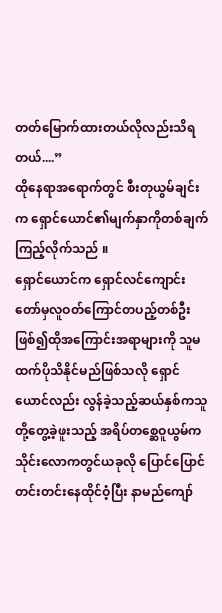တတ်မြောက်ထားတယ်လိုလည်းသိရတယ်....”
ထိုနေရာအရောက်တွင် စီးတုယွမ်ချင်းက ရှောင်ယောင်၏မျက်နှာကိုတစ်ချက်ကြည့်လိုက်သည် ။
ရှောင်ယောင်က ရှောင်လင်ကျောင်းတော်မှလူဝတ်ကြောင်တပည့်တစ်ဦးဖြစ်၍ထိုအကြောင်းအရာများကို သူမထက်ပိုသိနိုင်မည်ဖြစ်သလို ရှောင်ယောင်လည်း လွန်ခဲ့သည့်ဆယ်နှစ်ကသူတို့တွေ့ခဲ့ဖူးသည့် အရိပ်တစ္ဆေဝူယွမ်က သိုင်းလောကတွင်ယခုလို ပြောင်ပြောင်တင်းတင်းနေထိုင်ဝံ့ပြီး နာမည်ကျော်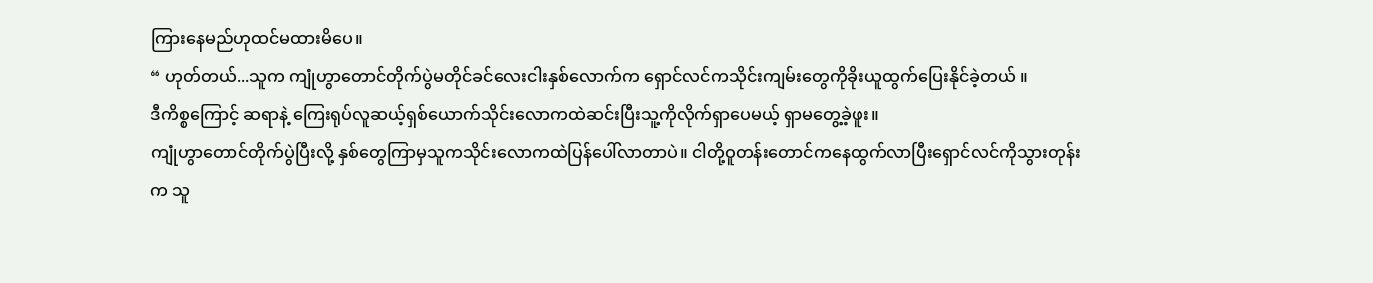ကြားနေမည်ဟုထင်မထားမိပေ။
“ ဟုတ်တယ်...သူက ကျုံဟွာတောင်တိုက်ပွဲမတိုင်ခင်လေးငါးနှစ်လောက်က ရှောင်လင်ကသိုင်းကျမ်းတွေကိုခိုးယူထွက်ပြေးနိုင်ခဲ့တယ် ။
ဒီကိစ္စကြောင့် ဆရာနဲ့ ကြေးရုပ်လူဆယ့်ရှစ်ယောက်သိုင်းလောကထဲဆင်းပြီးသူ့ကိုလိုက်ရှာပေမယ့် ရှာမတွေ့ခဲ့ဖူး။
ကျုံဟွာတောင်တိုက်ပွဲပြီးလို့ နှစ်တွေကြာမှသူကသိုင်းလောကထဲပြန်ပေါ်လာတာပဲ။ ငါတို့ဝူတန်းတောင်ကနေထွက်လာပြီးရှောင်လင်ကိုသွားတုန်းက သူ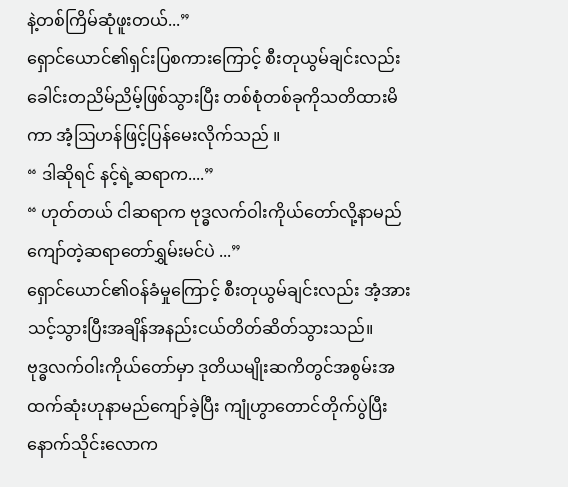နဲ့တစ်ကြိမ်ဆုံဖူးတယ်...”
ရှောင်ယောင်၏ရှင်းပြစကားကြောင့် စီးတုယွမ်ချင်းလည်း ခေါင်းတညိမ်ညိမ့်ဖြစ်သွားပြီး တစ်စုံတစ်ခုကိုသတိထားမိကာ အံ့ဩဟန်ဖြင့်ပြန်မေးလိုက်သည် ။
“ ဒါဆိုရင် နင့်ရဲ့ဆရာက....”
“ ဟုတ်တယ် ငါဆရာက ဗုဒ္ဓလက်ဝါးကိုယ်တော်လို့နာမည်ကျော်တဲ့ဆရာတော်ရွှမ်းမင်ပဲ ...”
ရှောင်ယောင်၏ဝန်ခံမှုကြောင့် စီးတုယွမ်ချင်းလည်း အံ့အားသင့်သွားပြီးအချိန်အနည်းငယ်တိတ်ဆိတ်သွားသည်။
ဗုဒ္ဓလက်ဝါးကိုယ်တော်မှာ ဒုတိယမျိုးဆကိတွင်အစွမ်းအထက်ဆုံးဟုနာမည်ကျော်ခဲ့ပြီး ကျုံဟွာတောင်တိုက်ပွဲပြီးနောက်သိုင်းလောက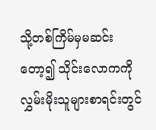သို့တစ်ကြိမ်မှမဆင်းတော့၍ သိုင်းလောကကိုလွှမ်းမိုးသူများစာရင်းတွင်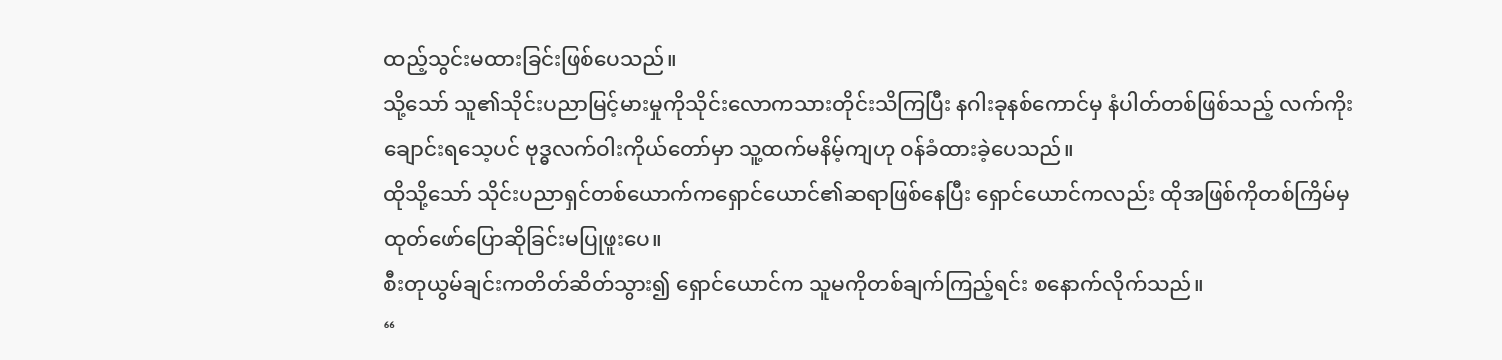ထည့်သွင်းမထားခြင်းဖြစ်ပေသည်။
သို့သော် သူ၏သိုင်းပညာမြင့်မားမှုကိုသိုင်းလောကသားတိုင်းသိကြပြီး နဂါးခုနစ်ကောင်မှ နံပါတ်တစ်ဖြစ်သည့် လက်ကိုးချောင်းရသေ့ပင် ဗုဒ္ဓလက်ဝါးကိုယ်တော်မှာ သူ့ထက်မနိမ့်ကျဟု ဝန်ခံထားခဲ့ပေသည်။
ထိုသို့သော် သိုင်းပညာရှင်တစ်ယောက်ကရှောင်ယောင်၏ဆရာဖြစ်နေပြီး ရှောင်ယောင်ကလည်း ထိုအဖြစ်ကိုတစ်ကြိမ်မှထုတ်ဖော်ပြောဆိုခြင်းမပြုဖူးပေ။
စီးတုယွမ်ချင်းကတိတ်ဆိတ်သွား၍ ရှောင်ယောင်က သူမကိုတစ်ချက်ကြည့်ရင်း စနောက်လိုက်သည်။
“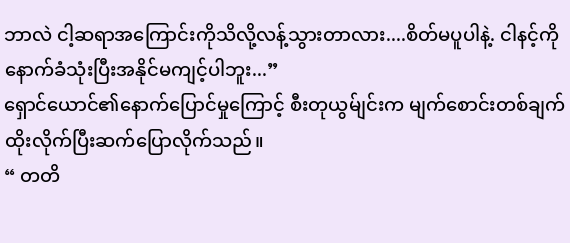ဘာလဲ ငါ့ဆရာအကြောင်းကိုသိလို့လန့်သွားတာလား....စိတ်မပူပါနဲ့. ငါနင့်ကိုနောက်ခံသုံးပြီးအနိုင်မကျင့်ပါဘူး...”
ရှောင်ယောင်၏နောက်ပြောင်မှုကြောင့် စီးတုယွမ်ျင်းက မျက်စောင်းတစ်ချက်ထိုးလိုက်ပြီးဆက်ပြောလိုက်သည်။
“ တတိ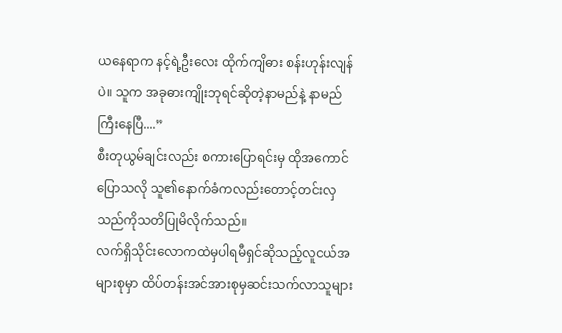ယနေရာက နင့်ရဲ့ဦးလေး ထိုက်ကျိဓား စန်းဟုန်းလျန်ပဲ။ သူက အခုဓားကျိုးဘုရင်ဆိုတဲ့နာမည်နဲ့ နာမည်ကြီးနေပြီ....”
စီးတုယွမ်ချင်းလည်း စကားပြောရင်းမှ ထိုအကောင်ပြောသလို သူ၏နောက်ခံကလည်းတောင့်တင်းလှသည်ကိုသတိပြုမိလိုက်သည်။
လက်ရှိသိုင်းလောကထဲမှပါရမီရှင်ဆိုသည့်လူငယ်အများစုမှာ ထိပ်တန်းအင်အားစုမှဆင်းသက်လာသူများ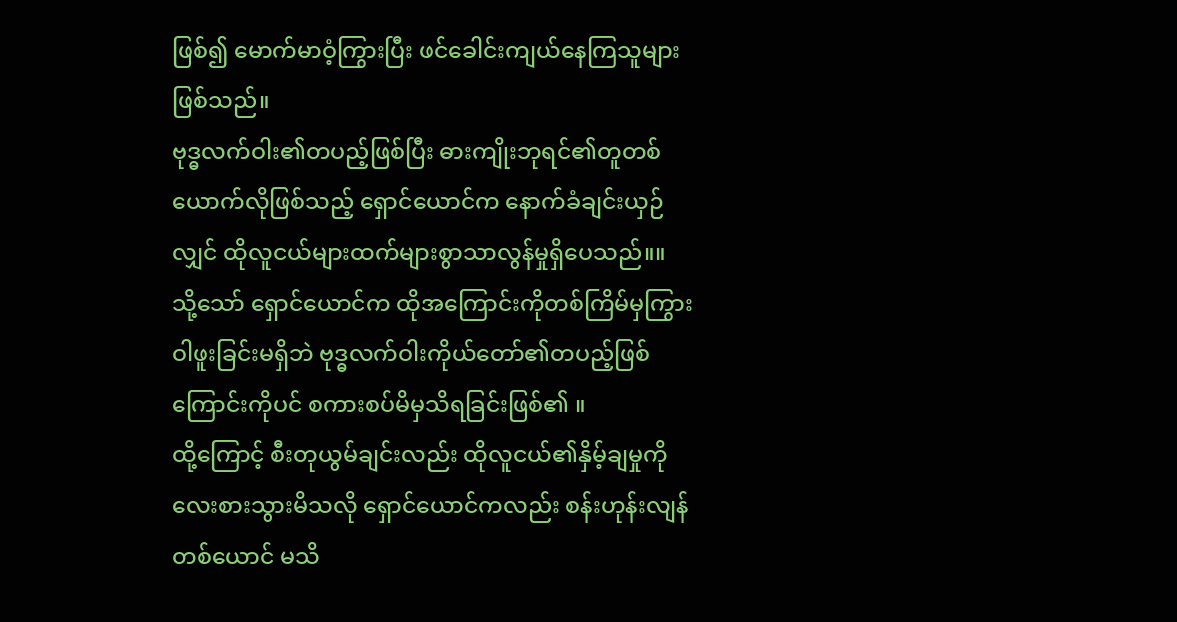ဖြစ်၍ မောက်မာဝံ့ကြွားပြီး ဖင်ခေါင်းကျယ်နေကြသူများဖြစ်သည်။
ဗုဒ္ဓလက်ဝါး၏တပည့်ဖြစ်ပြီး ဓားကျိုးဘုရင်၏တူတစ်ယောက်လိုဖြစ်သည့် ရှောင်ယောင်က နောက်ခံချင်းယှဉ်လျှင် ထိုလူငယ်များထက်များစွာသာလွန်မှုရှိပေသည်။။
သို့သော် ရှောင်ယောင်က ထိုအကြောင်းကိုတစ်ကြိမ်မှကြွားဝါဖူးခြင်းမရှိဘဲ ဗုဒ္ဓလက်ဝါးကိုယ်တော်၏တပည့်ဖြစ်ကြောင်းကိုပင် စကားစပ်မိမှသိရခြင်းဖြစ်၏ ။
ထို့ကြောင့် စီးတုယွမ်ချင်းလည်း ထိုလူငယ်၏နှိမ့်ချမှုကို လေးစားသွားမိသလို ရှောင်ယောင်ကလည်း စန်းဟုန်းလျန်တစ်ယောင် မသိ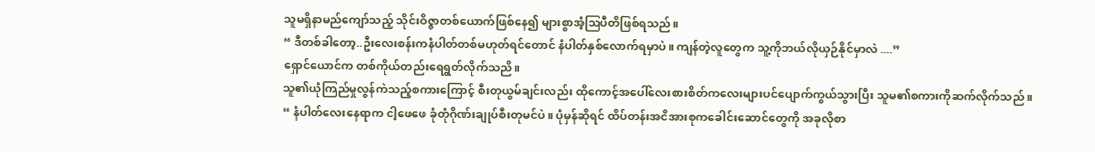သူမရှိနာမည်ကျော်သည့် သိုင်းဝိဇ္ဇာတစ်ယောက်ဖြစ်နေ၍ များစွာအံ့ဩပီတိဖြစ်ရသည်။
“ ဒီတစ်ခါတော့..ဦးလေးစန်းကနံပါတ်တစ်မဟုတ်ရင်တောင် နံပါတ်နှစ်လောက်ရမှာပဲ။ ကျန်တဲ့လူတွေက သူ့ကိုဘယ်လိုယှဉ်နိုင်မှာလဲ ....”
ရှောင်ယောင်က တစ်ကိုယ်တည်းရေရွတ်လိုက်သညိ။
သူ၏ယုံကြည်မှုလွန်ကဲသည့်စကားကြောင့် စီးတုယွမ်ချင်းလည်း ထိုကောင့်အပေါ်လေးစားစိတ်ကလေးများပင်ပျောက်ကွယ်သွားပြီး သူမ၏စကားကိုဆက်လိုက်သည် ။
“ နံပါတ်လေးနေရာက ငါ့ဖေဖေ ခုံတုံဂိုဏ်းချုပ်စီးတုမင်ပဲ။ ပုံမှန်ဆိုရင် ထိပ်တန်းအငိအားစုကခေါင်းဆောင်တွေကို အခုလိုစာ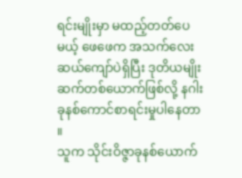ရင်းမျိုးမှာ မထည့်တတ်ပေမယ့် ဖေဖေက အသက်လေးဆယ်ကျော်ပဲရှိပြီး ဒုတိယမျိုးဆက်တစ်ယောက်ဖြစ်လို့ နဂါးခုနစ်ကောင်စာရင်းမှုပါနေတာ ။
သူက သိုင်းဝိဇ္ဇာခုနစ်ယောက်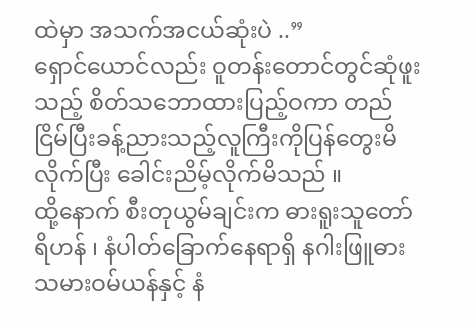ထဲမှာ အသက်အငယ်ဆုံးပဲ ..”
ရှောင်ယောင်လည်း ဝူတန်းတောင်တွင်ဆုံဖူးသည့် စိတ်သဘောထားပြည့်ဝကာ တည်ငြိမ်ပြီးခန့်ညားသည့်လူကြီးကိုပြန်တွေးမိလိုက်ပြီး ခေါင်းညိမ့်လိုက်မိသည် ။
ထို့နောက် စီးတုယွမ်ချင်းက ဓားရူးသူတော်ရိဟန် ၊ နံပါတ်ခြောက်နေရာရှိ နဂါးဖြူဓားသမားဝမ်ယန်နှင့် နံ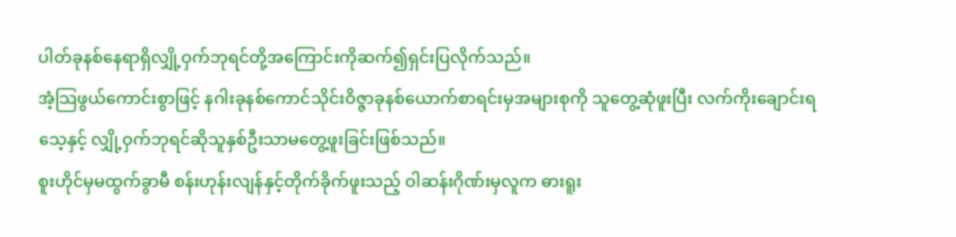ပါတ်ခုနစ်နေရာရှိလျှို့ဝှက်ဘုရင်တို့အကြောင်းကိုဆက်၍ရှင်းပြလိုက်သည်။
အံ့သြဖွယ်ကောင်းစွာဖြင့် နဂါးခုနစ်ကောင်သိုင်းဝိဇ္ဇာခုနစ်ယောက်စာရင်းမှအများစုကို သူတွေ့ဆုံဖူးပြီး လက်ကိုးချောင်းရသေ့နှင့် လျှို့ဝှက်ဘုရင်ဆိုသူနှစ်ဦးသာမတွေ့ဖူးခြင်းဖြစ်သည်။
စူးဟိုင်မှမထွက်ခွာမီ စန်းဟုန်းလျန်နှင့်တိုက်ခိုက်ဖူးသည့် ဝါဆန်းဂိုဏ်းမှလူက ဓားရူး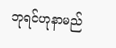ဘုရင်ဟုနာမည်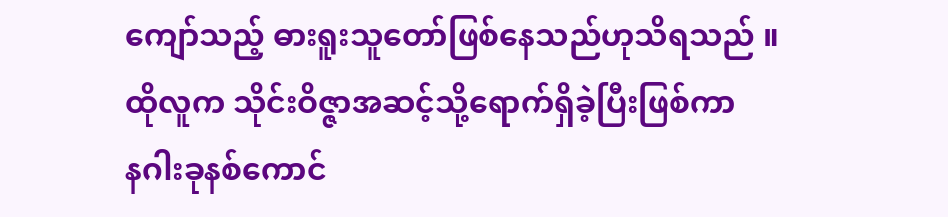ကျော်သည့် ဓားရူးသူတော်ဖြစ်နေသည်ဟုသိရသည် ။
ထိုလူက သိုင်းဝိဇ္ဇာအဆင့်သို့ရောက်ရှိခဲ့ပြီးဖြစ်ကာ
နဂါးခုနစ်ကောင်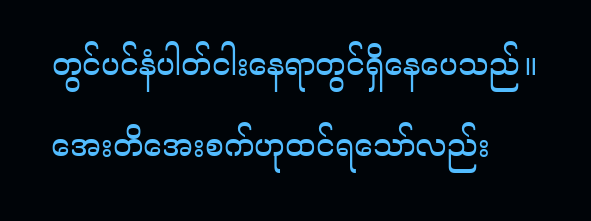တွင်ပင်နံပါတ်ငါးနေရာတွင်ရှိနေပေသည်။
အေးတိအေးစက်ဟုထင်ရသော်လည်း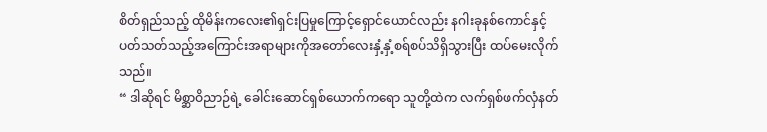စိတ်ရှည်သည့် ထိုမိန်းကလေး၏ရှင်းပြမှုကြောင့်ရှောင်ယောင်လည်း နဂါးခုနစ်ကောင်နှင့်ပတ်သတ်သည့်အကြောင်းအရာများကိုအတော်လေးနှံ့နှံ့စရ်စပ်သိရှိသွားပြီး ထပ်မေးလိုက်သည်။
“ ဒါဆိုရင် မိစ္ဆာဝိညာဉ်ရဲ့ ခေါင်းဆောင်ရှစ်ယောက်ကရော သူတို့ထဲက လက်ရှစ်ဖက်လှံနတ်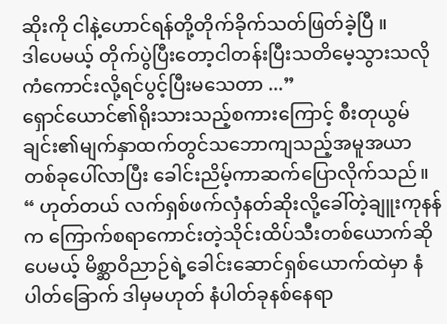ဆိုးကို ငါနဲ့ဟောင်ရန်တို့တိုက်ခိုက်သတ်ဖြတ်ခဲ့ပြီ ။
ဒါပေမယ့် တိုက်ပွဲပြီးတော့ငါတန်းပြီးသတိမေ့သွားသလို ကံကောင်းလို့ရင်ပွင့်ပြီးမသေတာ ...”
ရှောင်ယောင်၏ရိုးသားသည့်စကားကြောင့် စီးတုယွမ်ချင်း၏မျက်နှာထက်တွင်သဘောကျသည့်အမူအယာတစ်ခုပေါ်လာပြီး ခေါင်းညိမ့်ကာဆက်ပြောလိုက်သည်။
“ ဟုတ်တယ် လက်ရှစ်ဖက်လှံနတ်ဆိုးလို့ခေါ်တဲ့ချူးကုနန်က ကြောက်စရာကောင်းတဲ့သိုင်းထိပ်သီးတစ်ယောက်ဆိုပေမယ့် မိစ္ဆာဝိညာဉ်ရဲ့ခေါင်းဆောင်ရှစ်ယောက်ထဲမှာ နံပါတ်ခြောက် ဒါမှမဟုတ် နံပါတ်ခုနစ်နေရာ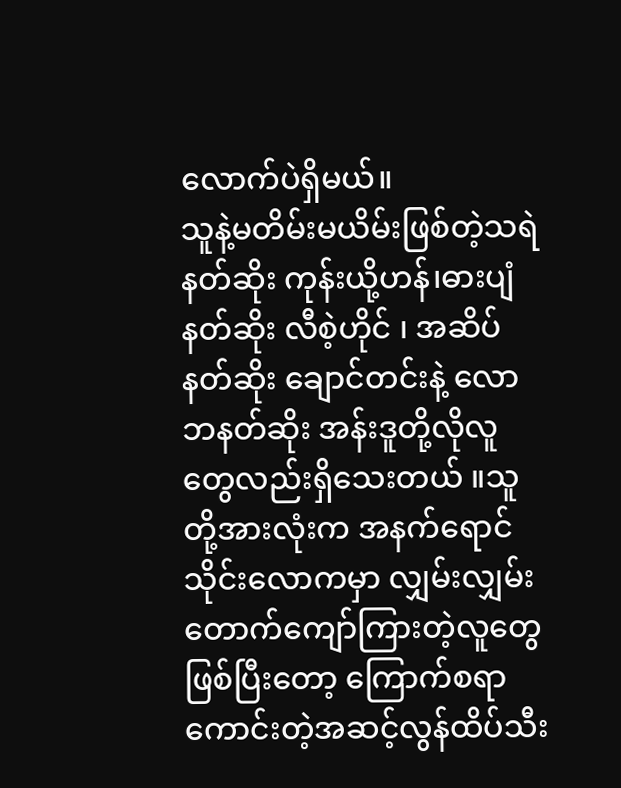လောက်ပဲရှိမယ်။
သူနဲ့မတိမ်းမယိမ်းဖြစ်တဲ့သရဲနတ်ဆိုး ကုန်းယို့ဟန်၊ဓားပျံနတ်ဆိုး လီစဲ့ဟိုင် ၊ အဆိပ်နတ်ဆိုး ချောင်တင်းနဲ့ လောဘနတ်ဆိုး အန်းဒူတို့လိုလူတွေလည်းရှိသေးတယ် ။သူတို့အားလုံးက အနက်ရောင်သိုင်းလောကမှာ လျှမ်းလျှမ်းတောက်ကျော်ကြားတဲ့လူတွေဖြစ်ပြီးတော့ ကြောက်စရာကောင်းတဲ့အဆင့်လွန်ထိပ်သီး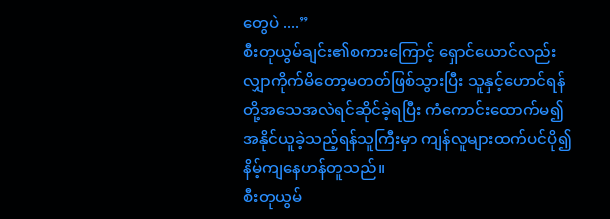တွေပဲ ....”
စီးတုယွမ်ချင်း၏စကားကြောင့် ရှောင်ယောင်လည်း လျှာကိုက်မိတော့မတတ်ဖြစ်သွားပြီး သူနှင့်ဟောင်ရန်တို့အသေအလဲရင်ဆိုင်ခဲ့ရပြီး ကံကောင်းထောက်မ၍အနိုင်ယူခဲ့သည့်ရန်သူကြီးမှာ ကျန်လူများထက်ပင်ပို၍နိမ့်ကျနေဟန်တူသည်။
စီးတုယွမ်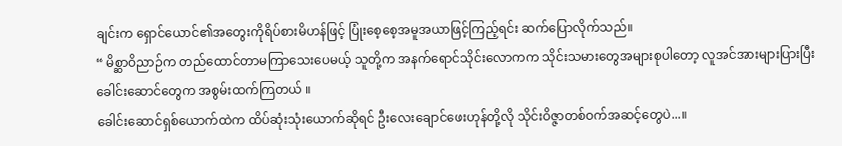ချင်းက ရှောင်ယောင်၏အတွေးကိုရိပ်စားမိဟန်ဖြင့် ပြုံးစေ့စေ့အမူအယာဖြင့်ကြည့်ရင်း ဆက်ပြောလိုက်သည်။
“ မိစ္ဆာဝိညာဉ်က တည်ထောင်တာမကြာသေးပေမယ့် သူတို့က အနက်ရောင်သိုင်းလောကက သိုင်းသမားတွေအများစုပါတော့ လူအင်အားများပြားပြီး ခေါင်းဆောင်တွေက အစွမ်းထက်ကြတယ် ။
ခေါင်းဆောင်ရှစ်ယောက်ထဲက ထိပ်ဆုံးသုံးယောက်ဆိုရင် ဦးလေးချောင်ဖေးဟုန်တို့လို သိုင်းဝိဇ္ဇာတစ်ဝက်အဆင့်တွေပဲ...။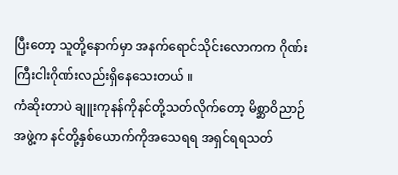ပြီးတော့ သူတို့နောက်မှာ အနက်ရောင်သိုင်းလောကက ဂိုဏ်းကြီးငါးဂိုဏ်းလည်းရှိနေသေးတယ် ။
ကံဆိုးတာပဲ ချူးကုနန်ကိုနင်တို့သတ်လိုက်တော့ မိစ္ဆာဝိညာဉ်အဖွဲ့က နင်တို့နှစ်ယောက်ကိုအသေရရ အရှင်ရရသတ်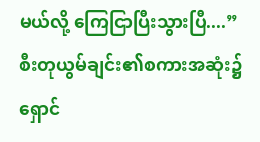မယ်လို့ ကြေငြာပြီးသွားပြီ....”
စီးတုယွမ်ချင်း၏စကားအဆုံး၌ ရှောင်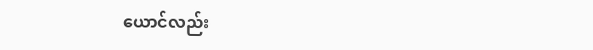ယောင်လည်း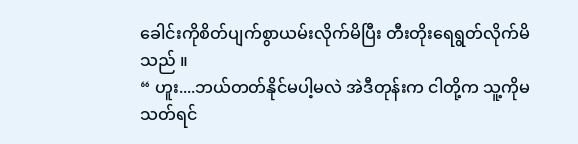ခေါင်းကိုစိတ်ပျက်စွာယမ်းလိုက်မိပြီး တီးတိုးရေရွတ်လိုက်မိသည် ။
“ ဟူး....ဘယ်တတ်နိုင်မပါ့မလဲ အဲဒီတုန်းက ငါတို့က သူ့ကိုမသတ်ရင်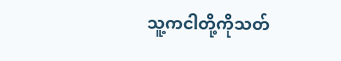သူ့ကငါတို့ကိုသတ်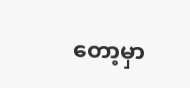တော့မှာ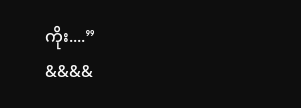ကိုး....”
&&&&